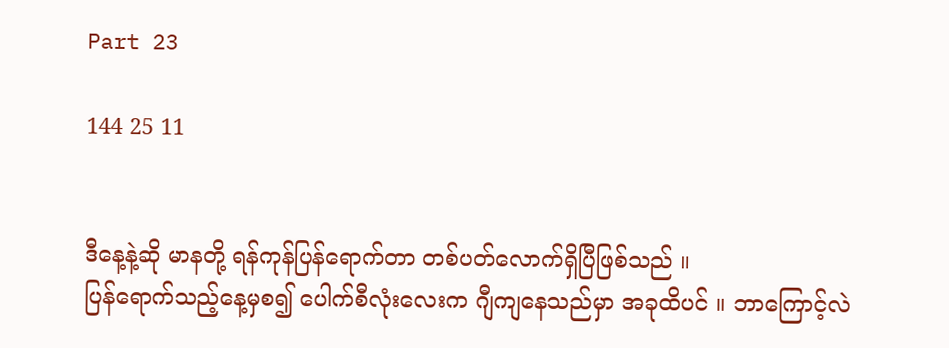Part 23

144 25 11


ဒီနေ့နဲ့ဆို မာနတို့ ရန်ကုန်ပြန်ရောက်တာ တစ်ပတ်လောက်ရှိပြီဖြစ်သည် ။
ပြန်ရောက်သည့်နေ့မှစ၍ ပေါက်စီလုံးလေးက ဂျီကျနေသည်မှာ အခုထိပင် ။ ဘာကြောင့်လဲ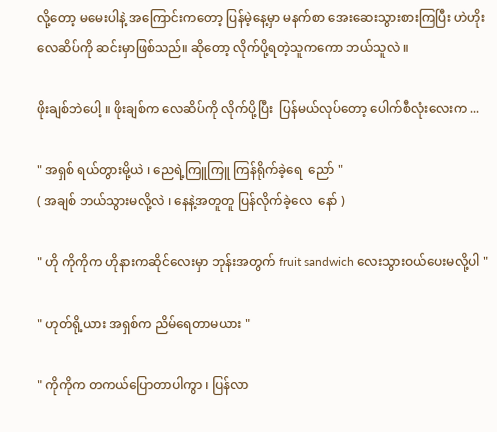လို့တော့ မမေးပါနဲ့ အကြောင်းကတော့ ပြန်မဲ့နေ့မှာ မနက်စာ အေးဆေးသွားစားကြပြီး ဟဲဟိုး လေဆိပ်ကို ဆင်းမှာဖြစ်သည်။ ဆိုတော့ လိုက်ပို့ရတဲ့သူကကော ဘယ်သူလဲ ။

ဖိုးချစ်ဘဲပေါ့ ။ ဖိုးချစ်က လေဆိပ်ကို လိုက်ပို့ပြီး  ပြန်မယ်လုပ်တော့ ပေါက်စီလုံးလေးက ...

" အရှစ် ရယ်တွားမို့ယဲ ၊ ညေရဲ့ကြူကြူ ကြန်ရိုက်ခဲ့ရေ  ညော် "
( အချစ် ဘယ်သွားမလို့လဲ ၊ နေနဲ့အတူတူ ပြန်လိုက်ခဲ့လေ  နော် )

" ဟို ကိုကိုက ဟိုနားကဆိုင်လေးမှာ ဘုန်းအတွက် fruit sandwich လေးသွားဝယ်ပေးမလို့ပါ "

" ဟုတ်ရို့ယား အရှစ်က ညိမ်ရေတာမယား "

" ကိုကိုက တကယ်ပြောတာပါကွာ ၊ ပြန်လာ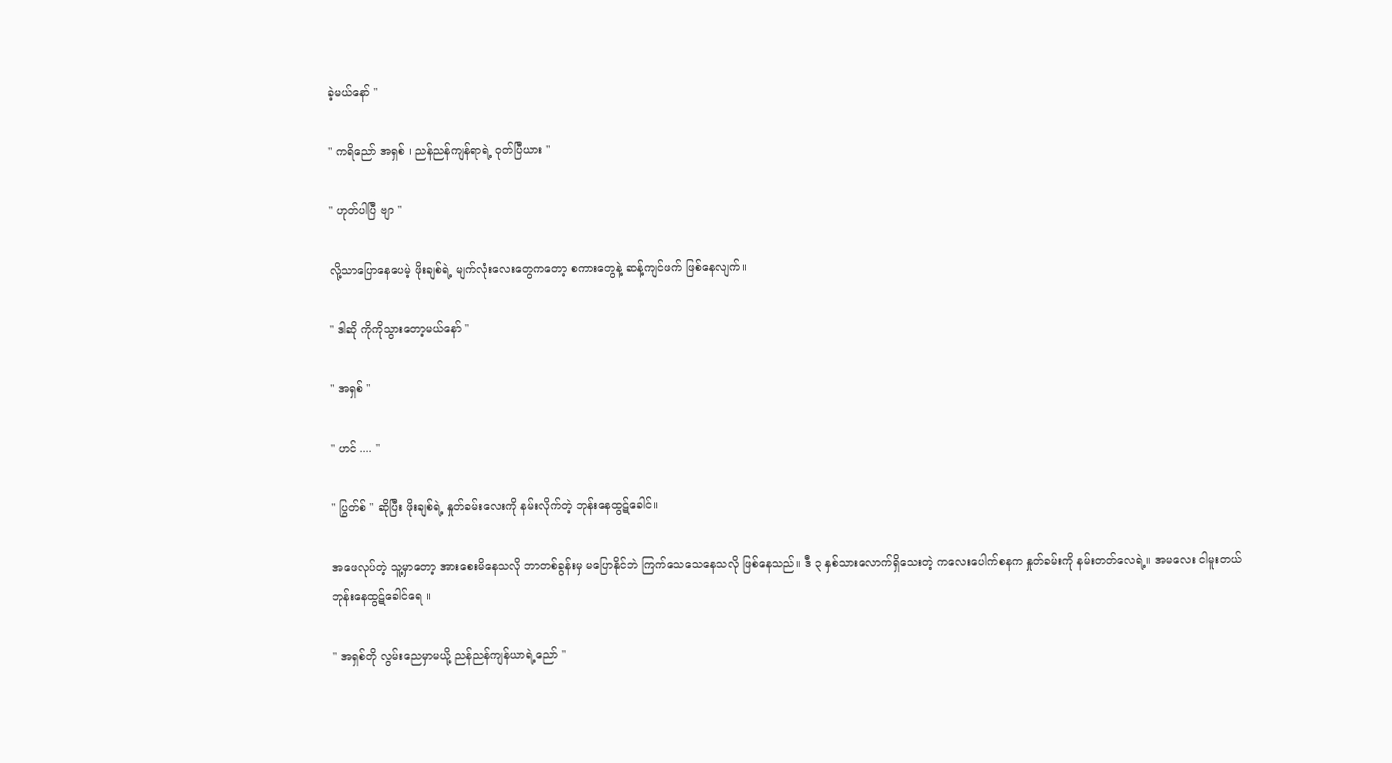ခဲ့မယ်နော် "

" ကရိညော် အရှစ် ၊ ညန်ညန်ကျန်ရာရဲ့ ဝုတ်ပြီယား "

" ဟုတ်ပါပြီ ဗျာ "

လို့သာပြောနေပေမဲ့ ဖိုးချစ်ရဲ့ မျက်လုံးလေးတွေကတော့ စကားတွေနဲ့ ဆန့်ကျင်ဖက် ဖြစ်နေလျက်။

" ဒါဆို ကိုကိုသွားတော့မယ်နော် "

" အရှစ် "

" ဟင် .... "

" ပြွတ်စ် " ဆိုပြီး ဖိုးချစ်ရဲ့ နှုတ်ခမ်းလေးကို နမ်းလိုက်တဲ့ ဘုန်းနေထွဋ်ခေါင်။

အဖေလုပ်တဲ့ သူ့မှာတော့ အားစေးမိနေသလို ဘာတစ်ခွန်းမှ မပြောနိုင်‌ဘဲ ကြက်သေသေနေသလို ဖြစ်နေသည်။ ဒီ ၃ နှစ်သားလောက်ရှိသေးတဲ့ ကလေးပေါက်စနက နှုတ်ခမ်းကို နမ်းတတ်လေရဲ့။ အမလေး ငါမူးတယ် ဘုန်းနေထွဋ်ခေါင်ရေ ။

" အရှစ်တို လွမ်းညေမှာမယို့ ညန်ညန်ကျန်ယာရဲ့ညော် "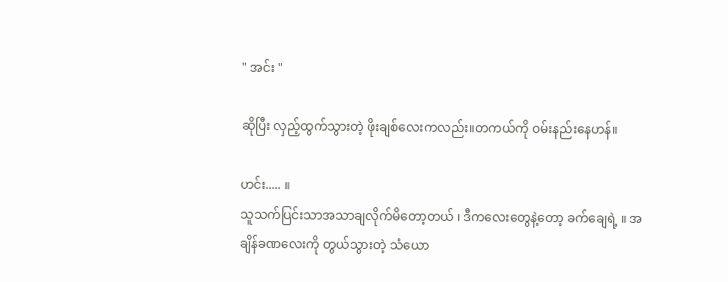" အင်း "

ဆိုပြီး လှည့်ထွက်သွားတဲ့ ဖိုးချစ်လေးကလည်း။တကယ်ကို ဝမ်းနည်းနေဟန်။

ဟင်း..... ။
သူသက်ပြင်းသာအသာချလိုက်မိတော့တယ် ၊ ဒီကလေးတွေနဲ့တော့ ခက်ချေရဲ့ ။ အချိန်ခဏလေးကို တွယ်သွားတဲ့ သံယော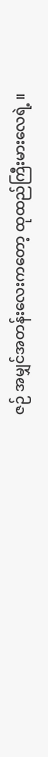ဇဉ် အမျှင်အတန်းလေးကတော့ ထုထည်ကြီးမားလေရဲ့ ။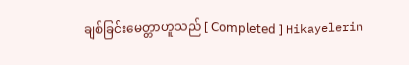ချစ်ခြင်းမေတ္တာဟူသည် [ 𝖢𝗈𝗆𝗉𝗅𝖾𝗍𝖾𝖽 ] Hikayelerin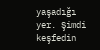yaşadığı yer. Şimdi keşfedin